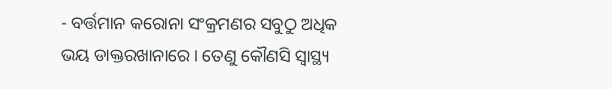- ବର୍ତ୍ତମାନ କରୋନା ସଂକ୍ରମଣର ସବୁଠୁ ଅଧିକ ଭୟ ଡାକ୍ତରଖାନାରେ। ତେଣୁ କୌଣସି ସ୍ବାସ୍ଥ୍ୟ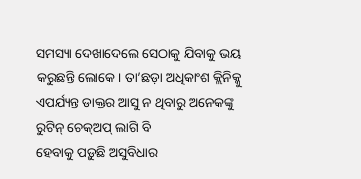ସମସ୍ୟା ଦେଖାଦେଲେ ସେଠାକୁ ଯିବାକୁ ଭୟ କରୁଛନ୍ତି ଲୋକେ। ତା’ଛଡ଼ା ଅଧିକାଂଶ କ୍ଲିନିକ୍କୁ ଏପର୍ଯ୍ୟନ୍ତ ଡାକ୍ତର ଆସୁ ନ ଥିବାରୁ ଅନେକଙ୍କୁ ରୁଟିନ୍ ଚେକ୍ଅପ୍ ଲାଗି ବି
ହେବାକୁ ପଡ଼ୁଛି ଅସୁବିଧାର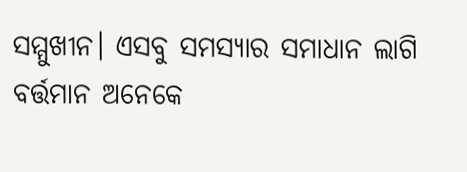ସମ୍ମୁଖୀନ। ଏସବୁ ସମସ୍ୟାର ସମାଧାନ ଲାଗି ବର୍ତ୍ତମାନ ଅନେକେ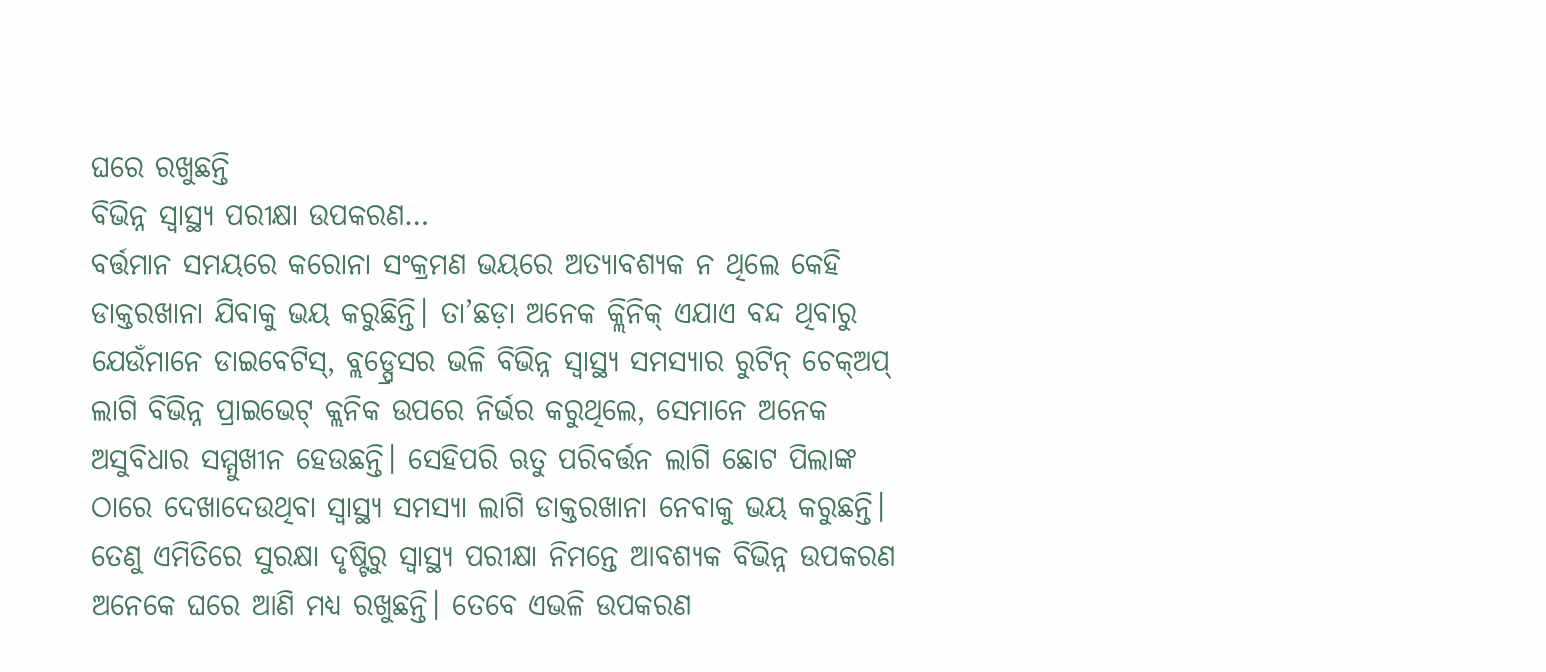ଘରେ ରଖୁଛନ୍ତି
ବିଭିନ୍ନ ସ୍ବାସ୍ଥ୍ୟ ପରୀକ୍ଷା ଉପକରଣ…
ବର୍ତ୍ତମାନ ସମୟରେ କରୋନା ସଂକ୍ରମଣ ଭୟରେ ଅତ୍ୟାବଶ୍ୟକ ନ ଥିଲେ କେହି ଡାକ୍ତରଖାନା ଯିବାକୁ ଭୟ କରୁଛିନ୍ତି। ତା’ଛଡ଼ା ଅନେକ କ୍ଲିନିକ୍ ଏଯାଏ ବନ୍ଦ ଥିବାରୁ ଯେଉଁମାନେ ଡାଇବେଟିସ୍, ବ୍ଲଡ୍ପ୍ରେସର ଭଳି ବିଭିନ୍ନ ସ୍ବାସ୍ଥ୍ୟ ସମସ୍ୟାର ରୁଟିନ୍ ଚେକ୍ଅପ୍ ଲାଗି ବିଭିନ୍ନ ପ୍ରାଇଭେଟ୍ କ୍ଲନିକ ଉପରେ ନିର୍ଭର କରୁଥିଲେ, ସେମାନେ ଅନେକ ଅସୁବିଧାର ସମ୍ମୁଖୀନ ହେଉଛନ୍ତି। ସେହିପରି ଋତୁ ପରିବର୍ତ୍ତନ ଲାଗି ଛୋଟ ପିଲାଙ୍କ ଠାରେ ଦେଖାଦେଉଥିବା ସ୍ବାସ୍ଥ୍ୟ ସମସ୍ୟା ଲାଗି ଡାକ୍ତରଖାନା ନେବାକୁ ଭୟ କରୁଛନ୍ତି। ତେଣୁ ଏମିତିରେ ସୁରକ୍ଷା ଦୃଷ୍ଟିରୁ ସ୍ବାସ୍ଥ୍ୟ ପରୀକ୍ଷା ନିମନ୍ତେ ଆବଶ୍ୟକ ବିଭିନ୍ନ ଉପକରଣ ଅନେକେ ଘରେ ଆଣି ମଧ୍ୟ ରଖୁଛନ୍ତି। ତେବେ ଏଭଳି ଉପକରଣ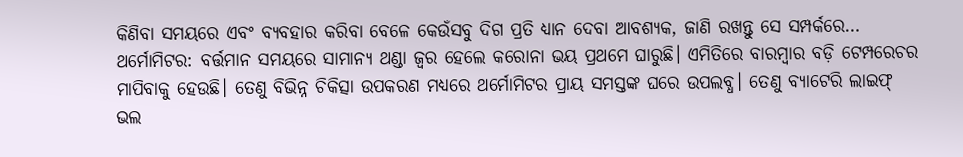କିଣିବା ସମୟରେ ଏବଂ ବ୍ୟବହାର କରିବା ବେଳେ କେଉଁସବୁ ଦିଗ ପ୍ରତି ଧ୍ୟାନ ଦେବା ଆବଶ୍ୟକ, ଜାଣି ରଖନ୍ତୁ ସେ ସମ୍ପର୍କରେ…
ଥର୍ମୋମିଟର: ବର୍ତ୍ତମାନ ସମୟରେ ସାମାନ୍ୟ ଥଣ୍ଡା ଜ୍ୱର ହେଲେ କରୋନା ଭୟ ପ୍ରଥମେ ଘାରୁଛି। ଏମିତିରେ ବାରମ୍ବାର ବଡ଼ି ଟେମ୍ପରେଚର ମାପିବାକୁ ହେଉଛି। ତେଣୁ ବିଭିନ୍ନ ଚିକିତ୍ସା ଉପକରଣ ମଧ୍ୟରେ ଥର୍ମୋମିଟର ପ୍ରାୟ ସମସ୍ତଙ୍କ ଘରେ ଉପଲବ୍ଧ। ତେଣୁ ବ୍ୟାଟେରି ଲାଇଫ୍ ଭଲ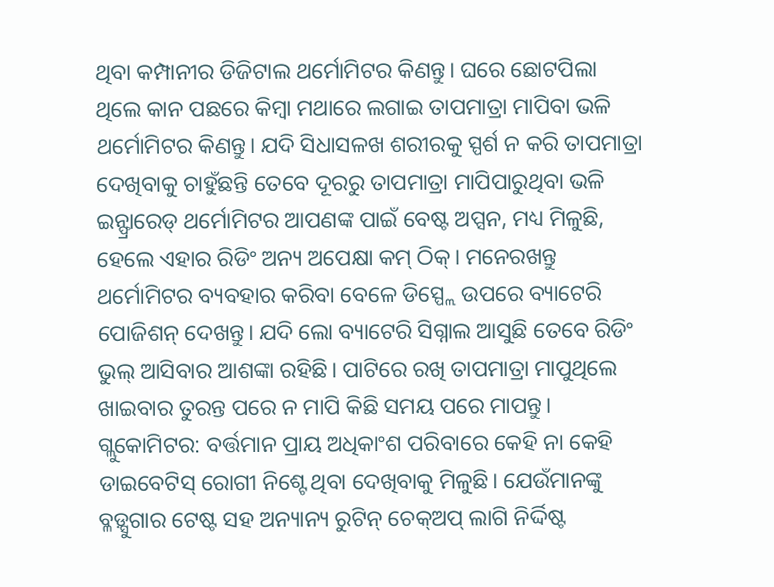ଥିବା କମ୍ପାନୀର ଡିଜିଟାଲ ଥର୍ମୋମିଟର କିଣନ୍ତୁ। ଘରେ ଛୋଟପିଲା ଥିଲେ କାନ ପଛରେ କିମ୍ବା ମଥାରେ ଲଗାଇ ତାପମାତ୍ରା ମାପିବା ଭଳି ଥର୍ମୋମିଟର କିଣନ୍ତୁ। ଯଦି ସିଧାସଳଖ ଶରୀରକୁ ସ୍ପର୍ଶ ନ କରି ତାପମାତ୍ରା ଦେଖିବାକୁ ଚାହୁଁଛନ୍ତି ତେବେ ଦୂରରୁ ତାପମାତ୍ରା ମାପିପାରୁଥିବା ଭଳି ଇନ୍ଫ୍ରାରେଡ୍ ଥର୍ମୋମିଟର ଆପଣଙ୍କ ପାଇଁ ବେଷ୍ଟ ଅପ୍ସନ, ମଧ୍ୟ ମିଳୁଛି, ହେଲେ ଏହାର ରିଡିଂ ଅନ୍ୟ ଅପେକ୍ଷା କମ୍ ଠିକ୍। ମନେରଖନ୍ତୁ ଥର୍ମୋମିଟର ବ୍ୟବହାର କରିବା ବେଳେ ଡିସ୍ପ୍ଲେ ଉପରେ ବ୍ୟାଟେରି ପୋଜିଶନ୍ ଦେଖନ୍ତୁ। ଯଦି ଲୋ ବ୍ୟାଟେରି ସିଗ୍ନାଲ ଆସୁଛି ତେବେ ରିଡିଂ ଭୁଲ୍ ଆସିବାର ଆଶଙ୍କା ରହିଛି। ପାଟିରେ ରଖି ତାପମାତ୍ରା ମାପୁଥିଲେ ଖାଇବାର ତୁରନ୍ତ ପରେ ନ ମାପି କିଛି ସମୟ ପରେ ମାପନ୍ତୁ।
ଗ୍ଲୁକୋମିଟର: ବର୍ତ୍ତମାନ ପ୍ରାୟ ଅଧିକାଂଶ ପରିବାରେ କେହି ନା କେହି ଡାଇବେଟିସ୍ ରୋଗୀ ନିଶ୍ଟେ ଥିବା ଦେଖିବାକୁ ମିଳୁଛି। ଯେଉଁମାନଙ୍କୁ ବ୍ଳଡ଼୍ସୁଗାର ଟେଷ୍ଟ ସହ ଅନ୍ୟାନ୍ୟ ରୁଟିନ୍ ଚେକ୍ଅପ୍ ଲାଗି ନିର୍ଦ୍ଦିଷ୍ଟ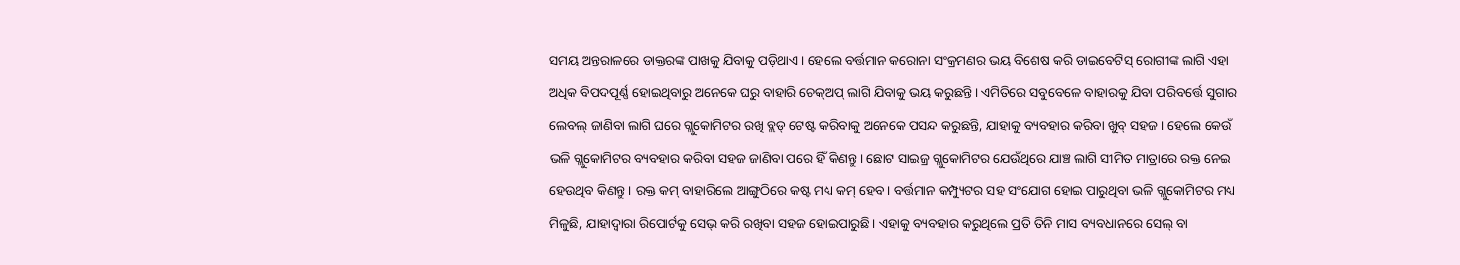ସମୟ ଅନ୍ତରାଳରେ ଡାକ୍ତରଙ୍କ ପାଖକୁ ଯିବାକୁ ପଡ଼ିଥାଏ। ହେଲେ ବର୍ତ୍ତମାନ କରୋନା ସଂକ୍ରମଣର ଭୟ ବିଶେଷ କରି ଡାଇବେଟିସ୍ ରୋଗୀଙ୍କ ଲାଗି ଏହା ଅଧିକ ବିପଦପୂର୍ଣ୍ଣ ହୋଇଥିବାରୁ ଅନେକେ ଘରୁ ବାହାରି ଚେକ୍ଅପ୍ ଲାଗି ଯିବାକୁ ଭୟ କରୁଛନ୍ତି। ଏମିତିରେ ସବୁବେଳେ ବାହାରକୁ ଯିବା ପରିବର୍ତ୍ତେ ସୁଗାର ଲେବଲ୍ ଜାଣିବା ଲାଗି ଘରେ ଗ୍ଲୁକୋମିଟର ରଖି ବ୍ଲଡ୍ ଟେଷ୍ଟ କରିବାକୁ ଅନେକେ ପସନ୍ଦ କରୁଛନ୍ତି, ଯାହାକୁ ବ୍ୟବହାର କରିବା ଖୁବ୍ ସହଜ। ହେଲେ କେଉଁ ଭଳି ଗ୍ଲୁକୋମିଟର ବ୍ୟବହାର କରିବା ସହଜ ଜାଣିବା ପରେ ହିଁ କିଣନ୍ତୁ। ଛୋଟ ସାଇଜ୍ର ଗ୍ଲୁକୋମିଟର ଯେଉଁଥିରେ ଯାଞ୍ଚ ଲାଗି ସୀମିତ ମାତ୍ରାରେ ରକ୍ତ ନେଇ ହେଉଥିବ କିଣନ୍ତୁ । ରକ୍ତ କମ୍ ବାହାରିଲେ ଆଙ୍ଗୁଠିରେ କଷ୍ଟ ମଧ୍ୟ କମ୍ ହେବ। ବର୍ତ୍ତମାନ କମ୍ପ୍ୟୁଟର ସହ ସଂଯୋଗ ହୋଇ ପାରୁଥିବା ଭଳି ଗ୍ଲୁକୋମିଟର ମଧ୍ୟ ମିଳୁଛି, ଯାହାଦ୍ୱାରା ରିପୋର୍ଟକୁ ସେଭ୍ କରି ରଖିବା ସହଜ ହୋଇପାରୁଛି। ଏହାକୁ ବ୍ୟବହାର କରୁଥିଲେ ପ୍ରତି ତିନି ମାସ ବ୍ୟବଧାନରେ ସେଲ୍ ବା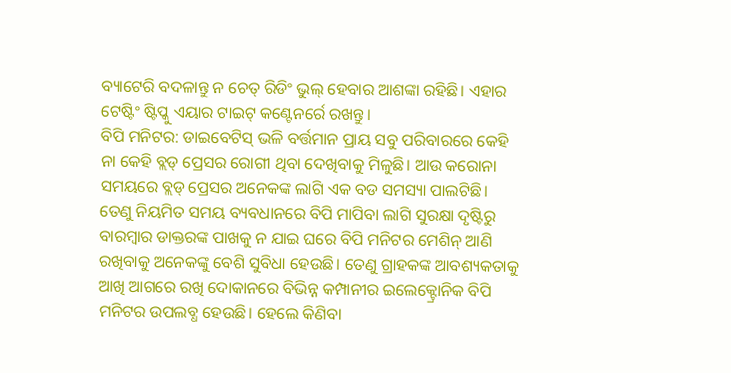ବ୍ୟାଟେରି ବଦଳାନ୍ତୁ ନ ଚେତ୍ ରିଡିଂ ଭୁଲ୍ ହେବାର ଆଶଙ୍କା ରହିଛି। ଏହାର ଟେଷ୍ଟିଂ ଷ୍ଟିପ୍କୁ ଏୟାର ଟାଇଟ୍ କଣ୍ଟେନର୍ରେ ରଖନ୍ତୁ।
ବିପି ମନିଟର: ଡାଇବେଟିସ୍ ଭଳି ବର୍ତ୍ତମାନ ପ୍ରାୟ ସବୁ ପରିବାରରେ କେହି ନା କେହି ବ୍ଲଡ୍ ପ୍ରେସର ରୋଗୀ ଥିବା ଦେଖିବାକୁ ମିଳୁଛି। ଆଉ କରୋନା ସମୟରେ ବ୍ଲଡ୍ ପ୍ରେସର ଅନେକଙ୍କ ଲାଗି ଏକ ବଡ ସମସ୍ୟା ପାଲଟିଛି। ତେଣୁ ନିୟମିତ ସମୟ ବ୍ୟବଧାନରେ ବିପି ମାପିବା ଲାଗି ସୁରକ୍ଷା ଦୃଷ୍ଟିରୁ ବାରମ୍ବାର ଡାକ୍ତରଙ୍କ ପାଖକୁ ନ ଯାଇ ଘରେ ବିପି ମନିଟର ମେଶିନ୍ ଆଣି ରଖିବାକୁ ଅନେକଙ୍କୁ ବେଶି ସୁବିଧା ହେଉଛି। ତେଣୁ ଗ୍ରାହକଙ୍କ ଆବଶ୍ୟକତାକୁ ଆଖି ଆଗରେ ରଖି ଦୋକାନରେ ବିଭିନ୍ନ କମ୍ପାନୀର ଇଲେକ୍ଟ୍ରୋନିକ ବିପି ମନିଟର ଉପଲବ୍ଧ ହେଉଛି। ହେଲେ କିଣିବା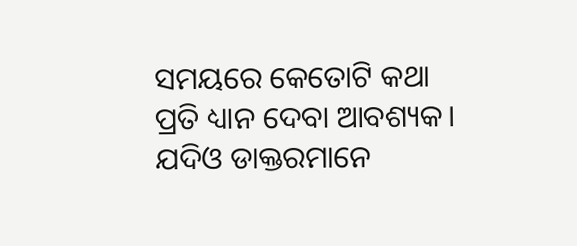ସମୟରେ କେତୋଟି କଥା ପ୍ରତି ଧ୍ୟାନ ଦେବା ଆବଶ୍ୟକ। ଯଦିଓ ଡାକ୍ତରମାନେ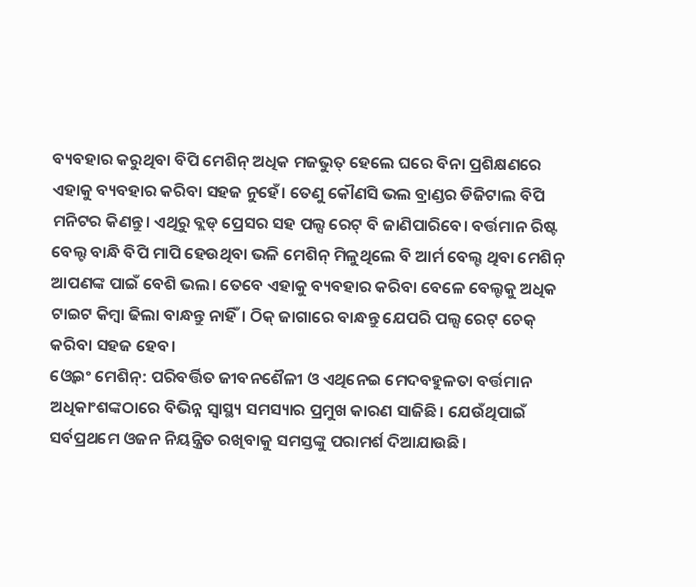ବ୍ୟବହାର କରୁଥିବା ବିପି ମେଶିନ୍ ଅଧିକ ମଜଭୁତ୍ ହେଲେ ଘରେ ବିନା ପ୍ରଶିକ୍ଷଣରେ ଏହାକୁ ବ୍ୟବହାର କରିବା ସହଜ ନୁହେଁ। ତେଣୁ କୌଣସି ଭଲ ବ୍ରାଣ୍ଡର ଡିଜିଟାଲ ବିପି ମନିଟର କିଣନ୍ତୁ। ଏଥିରୁ ବ୍ଲଡ୍ ପ୍ରେସର ସହ ପଲ୍ସ ରେଟ୍ ବି ଜାଣିପାରିବେ। ବର୍ତ୍ତମାନ ରିଷ୍ଟ ବେଲ୍ଟ ବାନ୍ଧି ବିପି ମାପି ହେଉଥିବା ଭଳି ମେଶିନ୍ ମିଳୁଥିଲେ ବି ଆର୍ମ ବେଲ୍ଟ ଥିବା ମେଶିନ୍ ଆପଣଙ୍କ ପାଇଁ ବେଶି ଭଲ। ତେବେ ଏହାକୁ ବ୍ୟବହାର କରିବା ବେଳେ ବେଲ୍ଟକୁ ଅଧିକ ଟାଇଟ କିମ୍ବା ଢିଲା ବାନ୍ଧନ୍ତୁ ନାହିଁ। ଠିକ୍ ଜାଗାରେ ବାନ୍ଧନ୍ତୁ ଯେପରି ପଲ୍ସ ରେଟ୍ ଚେକ୍ କରିବା ସହଜ ହେବ।
ଓ୍ବେଇଂ ମେଶିନ୍: ପରିବର୍ତ୍ତିତ ଜୀବନଶୈଳୀ ଓ ଏଥିନେଇ ମେଦବହୁଳତା ବର୍ତ୍ତମାନ ଅଧିକାଂଶଙ୍କଠାରେ ବିଭିନ୍ନ ସ୍ବାସ୍ଥ୍ୟ ସମସ୍ୟାର ପ୍ରମୁଖ କାରଣ ସାଜିଛି। ଯେଉଁଥିପାଇଁ ସର୍ବପ୍ରଥମେ ଓଜନ ନିୟନ୍ତ୍ରିତ ରଖିବାକୁ ସମସ୍ତଙ୍କୁ ପରାମର୍ଶ ଦିଆଯାଉଛି।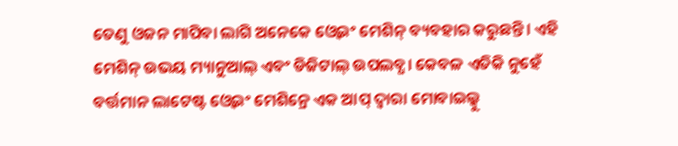ତେଣୁ ଓଜନ ମାପିବା ଲାଗି ଅନେକେ ଓ୍ବେଇଂ ମେଶିନ୍ ବ୍ୟବହାର କରୁଛନ୍ତି। ଏହି ମେଶିନ୍ ଉଭୟ ମ୍ୟାନୁଆଲ୍ ଏବଂ ଡିଜିଟାଲ୍ ଉପଲବ୍ଧ। କେବଳ ଏତିକି ନୁହେଁ ବର୍ତ୍ତମାନ ଲାଟେଷ୍ଟ ଓ୍ବେଇଂ ମେଶିନ୍ରେ ଏକ ଆପ୍ ଦ୍ୱାରା ମୋବାଇଲ୍କୁ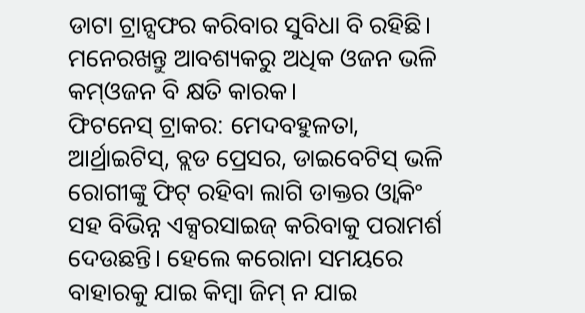ଡାଟା ଟ୍ରାନ୍ସଫର କରିବାର ସୁବିଧା ବି ରହିଛି। ମନେରଖନ୍ତୁ ଆବଶ୍ୟକରୁ ଅଧିକ ଓଜନ ଭଳି କମ୍ଓଜନ ବି କ୍ଷତି କାରକ।
ଫିଟନେସ୍ ଟ୍ରାକର: ମେଦବହୁଳତା, ଆର୍ଥ୍ରାଇଟିସ୍, ବ୍ଲଡ ପ୍ରେସର, ଡାଇବେଟିସ୍ ଭଳି ରୋଗୀଙ୍କୁ ଫିଟ୍ ରହିବା ଲାଗି ଡାକ୍ତର ଓ୍ବାକିଂ ସହ ବିଭିନ୍ନ ଏକ୍ସରସାଇଜ୍ କରିବାକୁ ପରାମର୍ଶ ଦେଉଛନ୍ତି। ହେଲେ କରୋନା ସମୟରେ ବାହାରକୁ ଯାଇ କିମ୍ବା ଜିମ୍ ନ ଯାଇ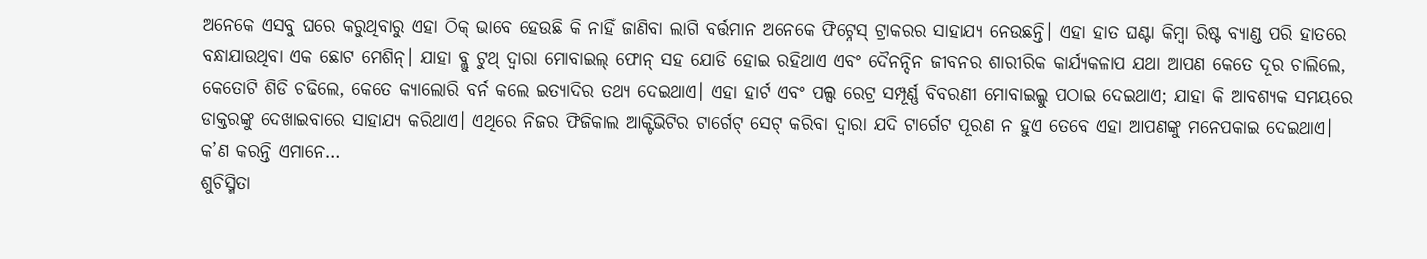ଅନେକେ ଏସବୁ ଘରେ କରୁଥିବାରୁ ଏହା ଠିକ୍ ଭାବେ ହେଉଛି କି ନାହିଁ ଜାଣିବା ଲାଗି ବର୍ତ୍ତମାନ ଅନେକେ ଫିଟ୍ନେସ୍ ଟ୍ରାକରର ସାହାଯ୍ୟ ନେଉଛନ୍ତି। ଏହା ହାତ ଘଣ୍ଟା କିମ୍ବା ରିଷ୍ଟ ବ୍ୟାଣ୍ଡ ପରି ହାତରେ ବନ୍ଧାଯାଉଥିବା ଏକ ଛୋଟ ମେଶିନ୍। ଯାହା ବ୍ଲୁ ଟୁଥ୍ ଦ୍ୱାରା ମୋବାଇଲ୍ ଫୋନ୍ ସହ ଯୋଡି ହୋଇ ରହିଥାଏ ଏବଂ ଦୈନନ୍ଦିନ ଜୀବନର ଶାରୀରିକ କାର୍ଯ୍ୟକଳାପ ଯଥା ଆପଣ କେତେ ଦୂର ଚାଲିଲେ, କେତୋଟି ଶିଡି ଚଢିଲେ, କେତେ କ୍ୟାଲୋରି ବର୍ନ କଲେ ଇତ୍ୟାଦିର ତଥ୍ୟ ଦେଇଥାଏ। ଏହା ହାର୍ଟ ଏବଂ ପଲ୍ସ ରେଟ୍ର ସମ୍ପୂର୍ଣ୍ଣ ବିବରଣୀ ମୋବାଇଲ୍କୁ ପଠାଇ ଦେଇଥାଏ; ଯାହା କି ଆବଶ୍ୟକ ସମୟରେ ଡାକ୍ତରଙ୍କୁ ଦେଖାଇବାରେ ସାହାଯ୍ୟ କରିଥାଏ। ଏଥିରେ ନିଜର ଫିଜିକାଲ ଆକ୍ଟିଭିଟିର ଟାର୍ଗେଟ୍ ସେଟ୍ କରିବା ଦ୍ୱାରା ଯଦି ଟାର୍ଗେଟ ପୂରଣ ନ ହୁଏ ତେବେ ଏହା ଆପଣଙ୍କୁ ମନେପକାଇ ଦେଇଥାଏ।
କ’ଣ କରନ୍ତି ଏମାନେ…
ଶୁଚିସ୍ମିତା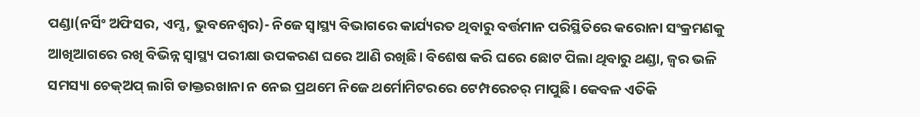ପଣ୍ଡା(ନର୍ସିଂ ଅଫିସର, ଏମ୍ସ, ଭୁବନେଶ୍ୱର)- ନିଜେ ସ୍ବାସ୍ଥ୍ୟ ବିଭାଗରେ କାର୍ଯ୍ୟରତ ଥିବାରୁ ବର୍ତ୍ତମାନ ପରିସ୍ଥିତିରେ କରୋନା ସଂକ୍ରମଣକୁ ଆଖିଆଗରେ ରଖି ବିଭିନ୍ନ ସ୍ବାସ୍ଥ୍ୟ ପରୀକ୍ଷା ଉପକରଣ ଘରେ ଆଣି ରଖିଛି। ବିଶେଷ କରି ଘରେ ଛୋଟ ପିଲା ଥିବାରୁ ଥଣ୍ଡା, ଜ୍ୱର ଭଳି ସମସ୍ୟା ଚେକ୍ଅପ୍ ଲାଗି ଡାକ୍ତରଖାନା ନ ନେଇ ପ୍ରଥମେ ନିଜେ ଥର୍ମୋମିଟରରେ ଟେମ୍ପରେଚର୍ ମାପୁଛି। କେବଳ ଏତିକି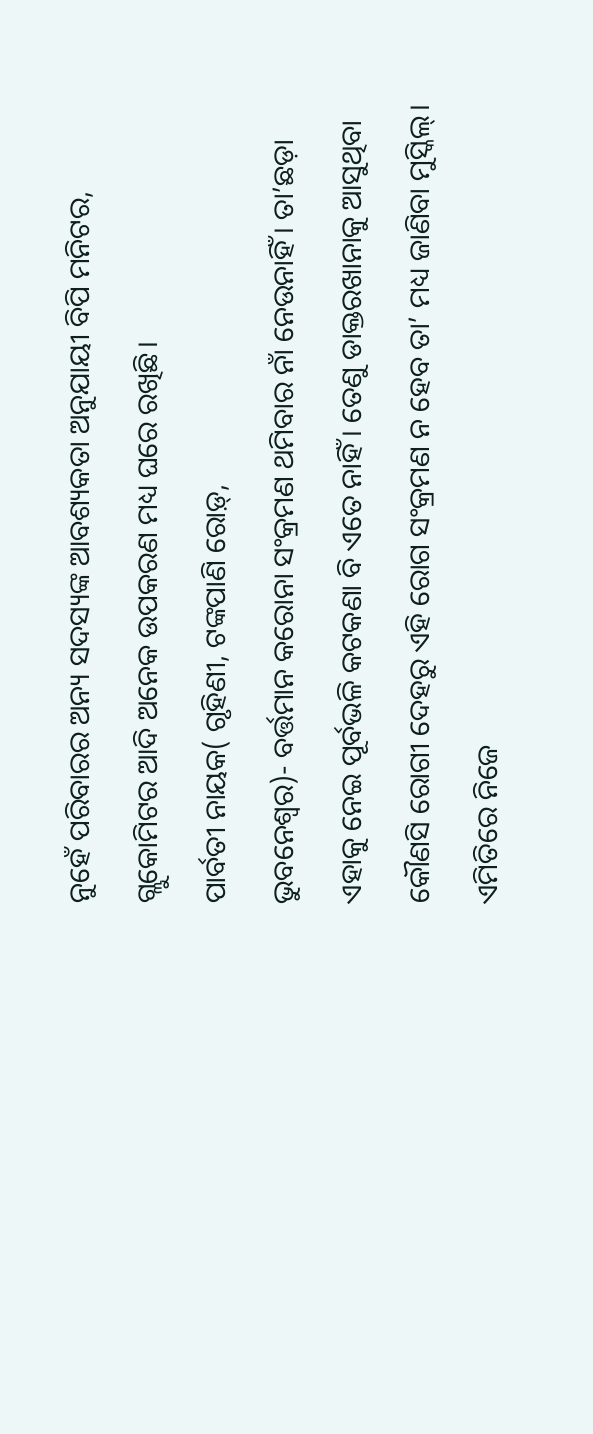ନୁହେଁ ପରିବାରର ଅନ୍ୟ ସଦସ୍ୟଙ୍କ ଆବଶ୍ୟକତା ଅନୁଯାୟୀ ବିପି ମନିଟର, ଗ୍ଲୁକୋମିଟର ଆଦି ଅନେକ ଉପକରଣ ମଧ୍ୟ ଘରେ ରଖିଛି।
ପାର୍ବତୀ ନାୟକ( ଗୃହିଣୀ, ଟଙ୍କପାଣି ରୋଡ଼୍,
ଭୁବନେଶ୍ୱର)- ବର୍ତ୍ତମାନ କରୋନା ସଂକ୍ରମଣ ଥମିବାର ନାଁ ନେଉନାହିଁ। ତା’ଛଡ଼ା ଏହାକୁ ନେଇ ପୂର୍ବଭଳି କଟକଣା ବି ଏତେ ନାହିଁ। ତେଣୁ ଡାକ୍ତରଖାନାକୁ ଆସୁଥିବା କୌଣସି ରୋଗୀ ଦେହରୁ ଏହି ରୋଗ ସଂକ୍ରମଣ ନ ହେବ ତା’ ମଧ୍ୟ ଜାଣିବା ମୁସ୍କିଲ୍। ଏମିତିରେ ନିଜେ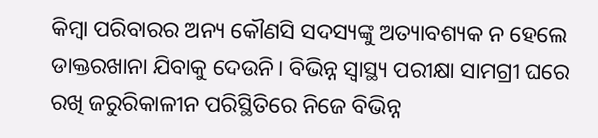କିମ୍ବା ପରିବାରର ଅନ୍ୟ କୌଣସି ସଦସ୍ୟଙ୍କୁ ଅତ୍ୟାବଶ୍ୟକ ନ ହେଲେ ଡାକ୍ତରଖାନା ଯିବାକୁ ଦେଉନି। ବିଭିନ୍ନ ସ୍ବାସ୍ଥ୍ୟ ପରୀକ୍ଷା ସାମଗ୍ରୀ ଘରେ ରଖି ଜରୁରିକାଳୀନ ପରିସ୍ଥିତିରେ ନିଜେ ବିଭିନ୍ନ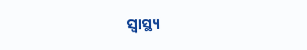ସ୍ବାସ୍ଥ୍ୟ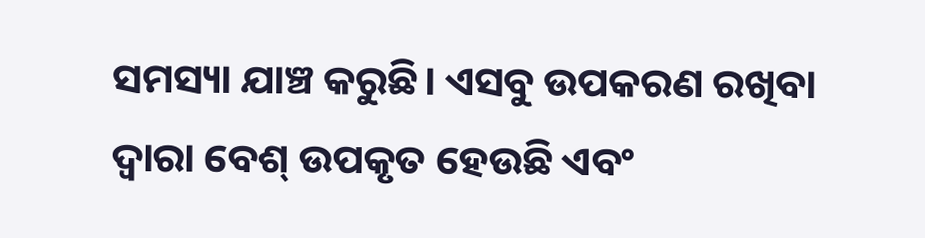ସମସ୍ୟା ଯାଞ୍ଚ କରୁଛି। ଏସବୁ ଉପକରଣ ରଖିବା ଦ୍ୱାରା ବେଶ୍ ଉପକୃତ ହେଉଛି ଏବଂ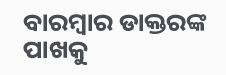ବାରମ୍ବାର ଡାକ୍ତରଙ୍କ ପାଖକୁ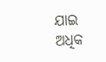ଯାଇ ଅଧିକ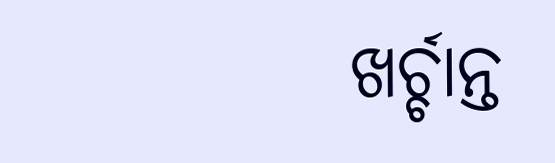ଖର୍ଚ୍ଚାନ୍ତ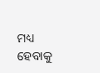ମଧ୍ୟ ହେବାକୁ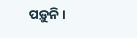ପଡ଼ୁନି।